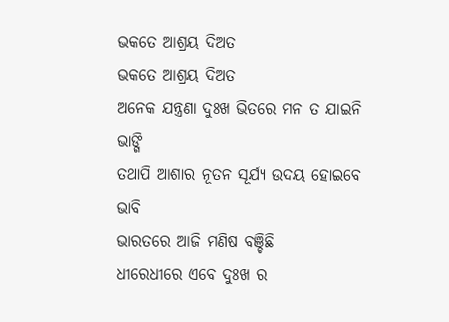ଭକତେ ଆଶ୍ରୟ ଦିଅତ
ଭକତେ ଆଶ୍ରୟ ଦିଅତ
ଅନେକ ଯନ୍ତ୍ରଣା ଦୁଃଖ ଭିତରେ ମନ ତ ଯାଇନି ଭାଙ୍ଗି
ତଥାପି ଆଶାର ନୂତନ ସୂର୍ଯ୍ୟ ଉଦୟ ହୋଇବେ ଭାବି
ଭାରତରେ ଆଜି ମଣିଷ ବଞ୍ଚିଛି
ଧୀରେଧୀରେ ଏବେ ଦୁଃଖ ର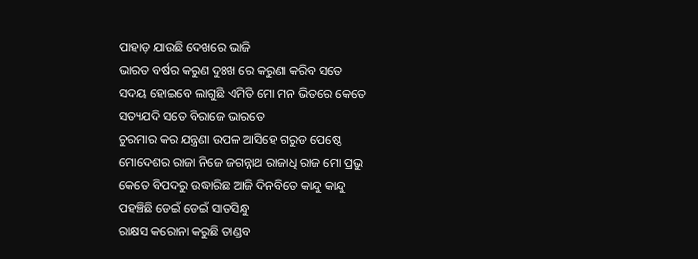ପାହାଡ଼ ଯାଉଛି ଦେଖରେ ଭାଜି
ଭାରତ ବର୍ଷର କରୁଣ ଦୁଃଖ ରେ କରୁଣା କରିବ ସତେ
ସଦୟ ହୋଇବେ ଲାଗୁଛି ଏମିତି ମୋ ମନ ଭିତରେ କେତେ
ସତ୍ୟଯଦି ସତେ ବିରାଜେ ଭାରତେ
ଚୁରମାର କର ଯନ୍ତ୍ରଣା ଉପଳ ଆସିହେ ଗରୁଡ ପେଷ୍ଠେ
ମୋଦେଶର ରାଜା ନିଜେ ଜଗନ୍ନାଥ ରାଜାଧି ରାଜ ମୋ ପ୍ରଭୁ
କେତେ ବିପଦରୁ ଉଦ୍ଧାରିଛ ଆଜି ଦିନବିତେ କାନ୍ଦୁ କାନ୍ଦୁ
ପହଞ୍ଚିଛି ଡେଇଁ ଡେଇଁ ସାତସିନ୍ଧୁ
ରାକ୍ଷସ କରୋନା କରୁଛି ତାଣ୍ଡବ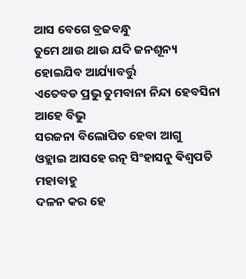ଆସ ବେଗେ ବ୍ରଜବନ୍ଧୁ
ତୁମେ ଥାଉ ଥାଉ ଯଦି ଜନଶୂନ୍ୟ ହୋଇଯିବ ଆର୍ଯ୍ୟାବର୍ତ୍ତୁ
ଏତେବଡ ପ୍ରଭୁ ତୁମବାନା ନିନ୍ଦା ହେବସିନା ଆହେ ବିଭୁ
ସରଜନା ବିଲୋପିତ ହେବା ଆଗୁ
ଓହ୍ଲାଇ ଆସହେ ରତ୍ନ ସିଂହାସନୁ ଵିଶ୍ଵପତି ମହାବାହୁ
ଦଳନ କର ହେ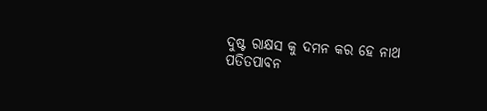ଦୁଷ୍ଟ ରାକ୍ଷସ କୁ ଦମନ କର ହେ ନାଥ
ପତିତପାବନ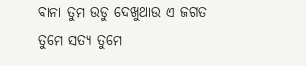ବାନା ତୁମ ଉଡୁ ଦେଖୁଥାଉ ଏ ଜଗତ
ତୁମେ ସତ୍ୟ ତୁମେ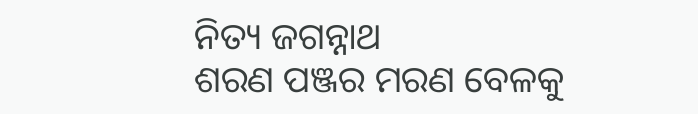ନିତ୍ୟ ଜଗନ୍ନାଥ
ଶରଣ ପଞ୍ଜର ମରଣ ବେଳକୁ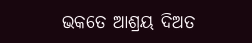ଭକତେ ଆଶ୍ରୟ ଦିଅତ